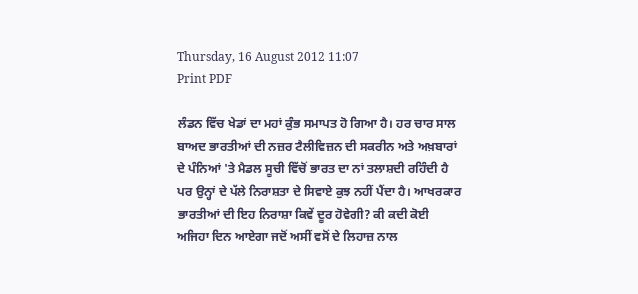Thursday, 16 August 2012 11:07
Print PDF

ਲੰਡਨ ਵਿੱਚ ਖੇਡਾਂ ਦਾ ਮਹਾਂ ਕੁੰਭ ਸਮਾਪਤ ਹੋ ਗਿਆ ਹੈ। ਹਰ ਚਾਰ ਸਾਲ ਬਾਅਦ ਭਾਰਤੀਆਂ ਦੀ ਨਜ਼ਰ ਟੈਲੀਵਿਜ਼ਨ ਦੀ ਸਕਰੀਨ ਅਤੇ ਅਖ਼ਬਾਰਾਂ ਦੇ ਪੰਨਿਆਂ 'ਤੇ ਮੈਡਲ ਸੂਚੀ ਵਿੱਚੋਂ ਭਾਰਤ ਦਾ ਨਾਂ ਤਲਾਸ਼ਦੀ ਰਹਿੰਦੀ ਹੈ ਪਰ ਉਨ੍ਹਾਂ ਦੇ ਪੱਲੇ ਨਿਰਾਸ਼ਤਾ ਦੇ ਸਿਵਾਏ ਕੁਝ ਨਹੀਂ ਪੈਂਦਾ ਹੈ। ਆਖਰਕਾਰ ਭਾਰਤੀਆਂ ਦੀ ਇਹ ਨਿਰਾਸ਼ਾ ਕਿਵੇਂ ਦੂਰ ਹੋਵੇਗੀ? ਕੀ ਕਦੀ ਕੋਈ ਅਜਿਹਾ ਦਿਨ ਆਏਗਾ ਜਦੋਂ ਅਸੀਂ ਵਸੋਂ ਦੇ ਲਿਹਾਜ਼ ਨਾਲ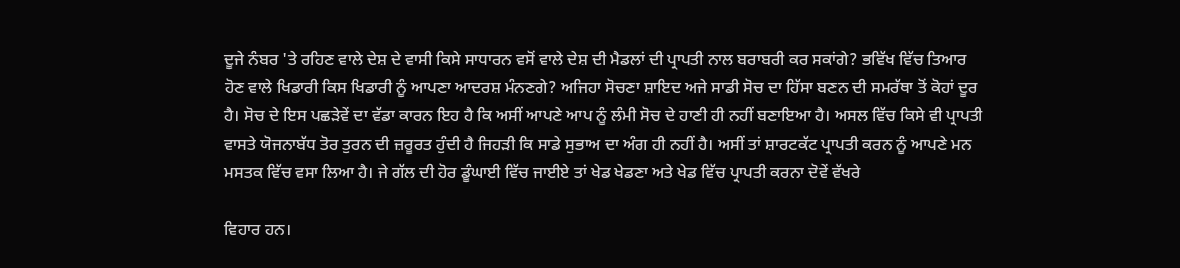ਦੂਜੇ ਨੰਬਰ 'ਤੇ ਰਹਿਣ ਵਾਲੇ ਦੇਸ਼ ਦੇ ਵਾਸੀ ਕਿਸੇ ਸਾਧਾਰਨ ਵਸੋਂ ਵਾਲੇ ਦੇਸ਼ ਦੀ ਮੈਡਲਾਂ ਦੀ ਪ੍ਰਾਪਤੀ ਨਾਲ ਬਰਾਬਰੀ ਕਰ ਸਕਾਂਗੇ? ਭਵਿੱਖ ਵਿੱਚ ਤਿਆਰ ਹੋਣ ਵਾਲੇ ਖਿਡਾਰੀ ਕਿਸ ਖਿਡਾਰੀ ਨੂੰ ਆਪਣਾ ਆਦਰਸ਼ ਮੰਨਣਗੇ? ਅਜਿਹਾ ਸੋਚਣਾ ਸ਼ਾਇਦ ਅਜੇ ਸਾਡੀ ਸੋਚ ਦਾ ਹਿੱਸਾ ਬਣਨ ਦੀ ਸਮਰੱਥਾ ਤੋਂ ਕੋਹਾਂ ਦੂਰ ਹੈ। ਸੋਚ ਦੇ ਇਸ ਪਛੜੇਵੇਂ ਦਾ ਵੱਡਾ ਕਾਰਨ ਇਹ ਹੈ ਕਿ ਅਸੀਂ ਆਪਣੇ ਆਪ ਨੂੰ ਲੰਮੀ ਸੋਚ ਦੇ ਹਾਣੀ ਹੀ ਨਹੀਂ ਬਣਾਇਆ ਹੈ। ਅਸਲ ਵਿੱਚ ਕਿਸੇ ਵੀ ਪ੍ਰਾਪਤੀ ਵਾਸਤੇ ਯੋਜਨਾਬੱਧ ਤੋਰ ਤੁਰਨ ਦੀ ਜ਼ਰੂਰਤ ਹੁੰਦੀ ਹੈ ਜਿਹੜੀ ਕਿ ਸਾਡੇ ਸੁਭਾਅ ਦਾ ਅੰਗ ਹੀ ਨਹੀਂ ਹੈ। ਅਸੀਂ ਤਾਂ ਸ਼ਾਰਟਕੱਟ ਪ੍ਰਾਪਤੀ ਕਰਨ ਨੂੰ ਆਪਣੇ ਮਨ ਮਸਤਕ ਵਿੱਚ ਵਸਾ ਲਿਆ ਹੈ। ਜੇ ਗੱਲ ਦੀ ਹੋਰ ਡੂੰਘਾਈ ਵਿੱਚ ਜਾਈਏ ਤਾਂ ਖੇਡ ਖੇਡਣਾ ਅਤੇ ਖੇਡ ਵਿੱਚ ਪ੍ਰਾਪਤੀ ਕਰਨਾ ਦੋਵੇਂ ਵੱਖਰੇ

ਵਿਹਾਰ ਹਨ।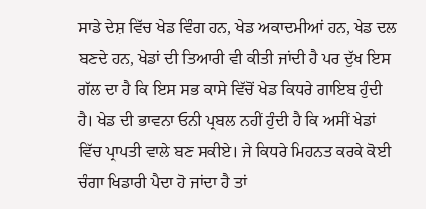ਸਾਡੇ ਦੇਸ਼ ਵਿੱਚ ਖੇਡ ਵਿੰਗ ਹਨ, ਖੇਡ ਅਕਾਦਮੀਆਂ ਹਨ, ਖੇਡ ਦਲ ਬਣਦੇ ਹਨ, ਖੇਡਾਂ ਦੀ ਤਿਆਰੀ ਵੀ ਕੀਤੀ ਜਾਂਦੀ ਹੈ ਪਰ ਦੁੱਖ ਇਸ ਗੱਲ ਦਾ ਹੈ ਕਿ ਇਸ ਸਭ ਕਾਸੇ ਵਿੱਚੋਂ ਖੇਡ ਕਿਧਰੇ ਗਾਇਬ ਹੁੰਦੀ ਹੈ। ਖੇਡ ਦੀ ਭਾਵਨਾ ਓਨੀ ਪ੍ਰਬਲ ਨਹੀਂ ਹੁੰਦੀ ਹੈ ਕਿ ਅਸੀਂ ਖੇਡਾਂ ਵਿੱਚ ਪ੍ਰਾਪਤੀ ਵਾਲੇ ਬਣ ਸਕੀਏ। ਜੇ ਕਿਧਰੇ ਮਿਹਨਤ ਕਰਕੇ ਕੋਈ ਚੰਗਾ ਖਿਡਾਰੀ ਪੈਦਾ ਹੋ ਜਾਂਦਾ ਹੈ ਤਾਂ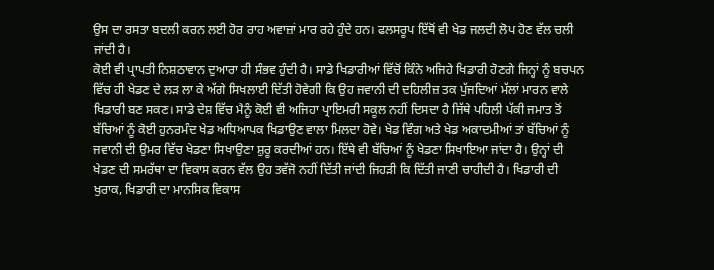ਉਸ ਦਾ ਰਸਤਾ ਬਦਲੀ ਕਰਨ ਲਈ ਹੋਰ ਰਾਹ ਅਵਾਜ਼ਾਂ ਮਾਰ ਰਹੇ ਹੁੰਦੇ ਹਨ। ਫਲਸਰੂਪ ਇੱਥੋਂ ਵੀ ਖੇਡ ਜਲਦੀ ਲੋਪ ਹੋਣ ਵੱਲ ਚਲੀ ਜਾਂਦੀ ਹੈ।
ਕੋਈ ਵੀ ਪ੍ਰਾਪਤੀ ਨਿਸ਼ਠਾਵਾਨ ਦੁਆਰਾ ਹੀ ਸੰਭਵ ਹੁੰਦੀ ਹੈ। ਸਾਡੇ ਖਿਡਾਰੀਆਂ ਵਿੱਚੋਂ ਕਿੰਨੇ ਅਜਿਹੇ ਖਿਡਾਰੀ ਹੋਣਗੇ ਜਿਨ੍ਹਾਂ ਨੂੰ ਬਚਪਨ ਵਿੱਚ ਹੀ ਖੇਡਣ ਦੇ ਲੜ ਲਾ ਕੇ ਅੱਗੇ ਸਿਖਲਾਈ ਦਿੱਤੀ ਹੋਵੇਗੀ ਕਿ ਉਹ ਜਵਾਨੀ ਦੀ ਦਹਿਲੀਜ਼ ਤਕ ਪੁੱਜਦਿਆਂ ਮੱਲਾਂ ਮਾਰਨ ਵਾਲੇ ਖਿਡਾਰੀ ਬਣ ਸਕਣ। ਸਾਡੇ ਦੇਸ਼ ਵਿੱਚ ਮੈਨੂੰ ਕੋਈ ਵੀ ਅਜਿਹਾ ਪ੍ਰਾਇਮਰੀ ਸਕੂਲ ਨਹੀਂ ਦਿਸਦਾ ਹੈ ਜਿੱਥੇ ਪਹਿਲੀ ਪੱਕੀ ਜਮਾਤ ਤੋਂ ਬੱਚਿਆਂ ਨੂੰ ਕੋਈ ਹੁਨਰਮੰਦ ਖੇਡ ਅਧਿਆਪਕ ਖਿਡਾਉਣ ਵਾਲਾ ਮਿਲਦਾ ਹੋਵੇ। ਖੇਡ ਵਿੰਗ ਅਤੇ ਖੇਡ ਅਕਾਦਮੀਆਂ ਤਾਂ ਬੱਚਿਆਂ ਨੂੰ ਜਵਾਨੀ ਦੀ ਉਮਰ ਵਿੱਚ ਖੇਡਣਾ ਸਿਖਾਉਣਾ ਸ਼ੁਰੂ ਕਰਦੀਆਂ ਹਨ। ਇੱਥੇ ਵੀ ਬੱਚਿਆਂ ਨੂੰ ਖੇਡਣਾ ਸਿਖਾਇਆ ਜਾਂਦਾ ਹੈ। ਉਨ੍ਹਾਂ ਦੀ ਖੇਡਣ ਦੀ ਸਮਰੱਥਾ ਦਾ ਵਿਕਾਸ ਕਰਨ ਵੱਲ ਉਹ ਤਵੱਜੋ ਨਹੀਂ ਦਿੱਤੀ ਜਾਂਦੀ ਜਿਹੜੀ ਕਿ ਦਿੱਤੀ ਜਾਣੀ ਚਾਹੀਦੀ ਹੈ। ਖਿਡਾਰੀ ਦੀ ਖੁਰਾਕ, ਖਿਡਾਰੀ ਦਾ ਮਾਨਸਿਕ ਵਿਕਾਸ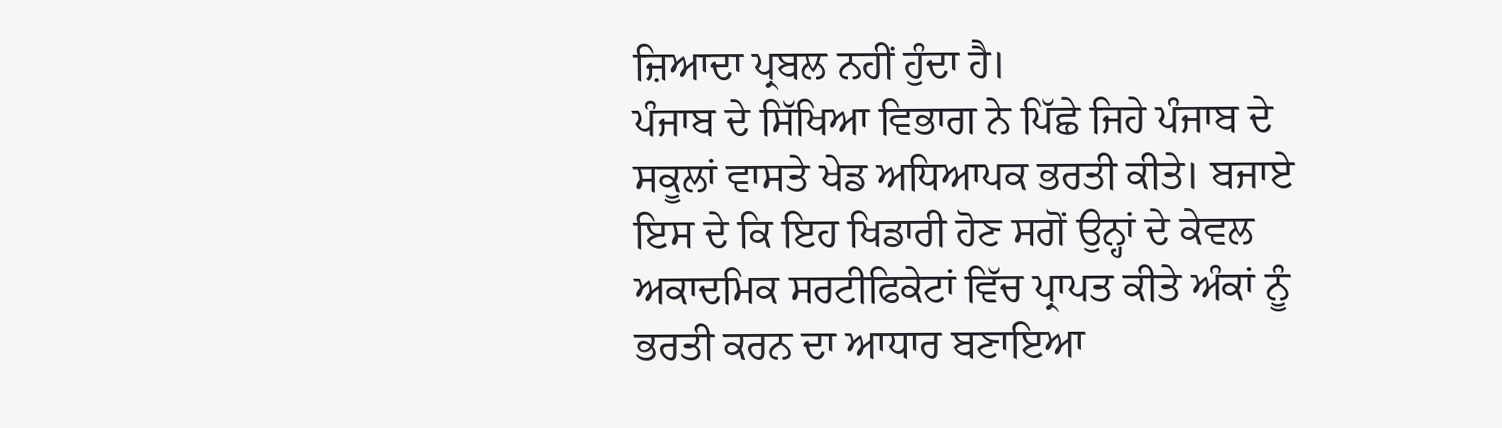ਜ਼ਿਆਦਾ ਪ੍ਰਬਲ ਨਹੀਂ ਹੁੰਦਾ ਹੈ।
ਪੰਜਾਬ ਦੇ ਸਿੱਖਿਆ ਵਿਭਾਗ ਨੇ ਪਿੱਛੇ ਜਿਹੇ ਪੰਜਾਬ ਦੇ ਸਕੂਲਾਂ ਵਾਸਤੇ ਖੇਡ ਅਧਿਆਪਕ ਭਰਤੀ ਕੀਤੇ। ਬਜਾਏ ਇਸ ਦੇ ਕਿ ਇਹ ਖਿਡਾਰੀ ਹੋਣ ਸਗੋਂ ਉਨ੍ਹਾਂ ਦੇ ਕੇਵਲ ਅਕਾਦਮਿਕ ਸਰਟੀਫਿਕੇਟਾਂ ਵਿੱਚ ਪ੍ਰਾਪਤ ਕੀਤੇ ਅੰਕਾਂ ਨੂੰ ਭਰਤੀ ਕਰਨ ਦਾ ਆਧਾਰ ਬਣਾਇਆ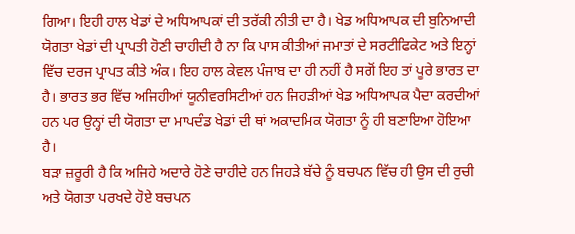ਗਿਆ। ਇਹੀ ਹਾਲ ਖੇਡਾਂ ਦੇ ਅਧਿਆਪਕਾਂ ਦੀ ਤਰੱਕੀ ਨੀਤੀ ਦਾ ਹੈ। ਖੇਡ ਅਧਿਆਪਕ ਦੀ ਬੁਨਿਆਦੀ ਯੋਗਤਾ ਖੇਡਾਂ ਦੀ ਪ੍ਰਾਪਤੀ ਹੋਣੀ ਚਾਹੀਦੀ ਹੈ ਨਾ ਕਿ ਪਾਸ ਕੀਤੀਆਂ ਜਮਾਤਾਂ ਦੇ ਸਰਟੀਫਿਕੇਟ ਅਤੇ ਇਨ੍ਹਾਂ ਵਿੱਚ ਦਰਜ ਪ੍ਰਾਪਤ ਕੀਤੇ ਅੰਕ। ਇਹ ਹਾਲ ਕੇਵਲ ਪੰਜਾਬ ਦਾ ਹੀ ਨਹੀਂ ਹੈ ਸਗੋਂ ਇਹ ਤਾਂ ਪੂਰੇ ਭਾਰਤ ਦਾ ਹੈ। ਭਾਰਤ ਭਰ ਵਿੱਚ ਅਜਿਹੀਆਂ ਯੂਨੀਵਰਸਿਟੀਆਂ ਹਨ ਜਿਹੜੀਆਂ ਖੇਡ ਅਧਿਆਪਕ ਪੈਦਾ ਕਰਦੀਆਂ ਹਨ ਪਰ ਉਨ੍ਹਾਂ ਦੀ ਯੋਗਤਾ ਦਾ ਮਾਪਦੰਡ ਖੇਡਾਂ ਦੀ ਥਾਂ ਅਕਾਦਮਿਕ ਯੋਗਤਾ ਨੂੰ ਹੀ ਬਣਾਇਆ ਹੋਇਆ ਹੈ।
ਬੜਾ ਜ਼ਰੂਰੀ ਹੈ ਕਿ ਅਜਿਹੇ ਅਦਾਰੇ ਹੋਣੇ ਚਾਹੀਦੇ ਹਨ ਜਿਹੜੇ ਬੱਚੇ ਨੂੰ ਬਚਪਨ ਵਿੱਚ ਹੀ ਉਸ ਦੀ ਰੁਚੀ ਅਤੇ ਯੋਗਤਾ ਪਰਖਦੇ ਹੋਏ ਬਚਪਨ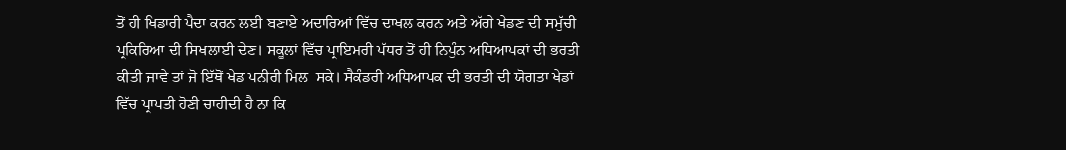ਤੋਂ ਹੀ ਖਿਡਾਰੀ ਪੈਦਾ ਕਰਨ ਲਈ ਬਣਾਏ ਅਦਾਰਿਆਂ ਵਿੱਚ ਦਾਖਲ ਕਰਨ ਅਤੇ ਅੱਗੇ ਖੇਡਣ ਦੀ ਸਮੁੱਚੀ ਪ੍ਰਕਿਰਿਆ ਦੀ ਸਿਖਲਾਈ ਦੇਣ। ਸਕੂਲਾਂ ਵਿੱਚ ਪ੍ਰਾਇਮਰੀ ਪੱਧਰ ਤੋਂ ਹੀ ਨਿਪੁੰਨ ਅਧਿਆਪਕਾਂ ਦੀ ਭਰਤੀ ਕੀਤੀ ਜਾਵੇ ਤਾਂ ਜੋ ਇੱਥੋਂ ਖੇਡ ਪਨੀਰੀ ਮਿਲ  ਸਕੇ। ਸੈਕੰਡਰੀ ਅਧਿਆਪਕ ਦੀ ਭਰਤੀ ਦੀ ਯੋਗਤਾ ਖੇਡਾਂ ਵਿੱਚ ਪ੍ਰਾਪਤੀ ਹੋਣੀ ਚਾਹੀਦੀ ਹੈ ਨਾ ਕਿ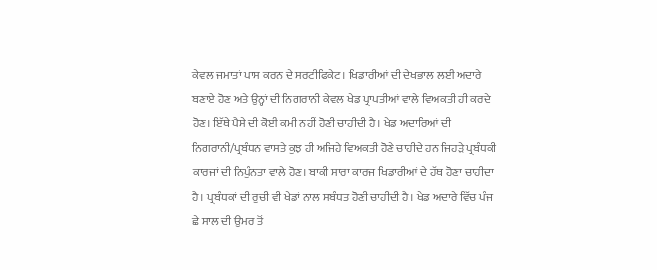ਕੇਵਲ ਜਮਾਤਾਂ ਪਾਸ ਕਰਨ ਦੇ ਸਰਟੀਫਿਕੇਟ। ਖਿਡਾਰੀਆਂ ਦੀ ਦੇਖਭਾਲ ਲਈ ਅਦਾਰੇ ਬਣਾਏ ਹੋਣ ਅਤੇ ਉਨ੍ਹਾਂ ਦੀ ਨਿਗਰਾਨੀ ਕੇਵਲ ਖੇਡ ਪ੍ਰਾਪਤੀਆਂ ਵਾਲੇ ਵਿਅਕਤੀ ਹੀ ਕਰਦੇ ਹੋਣ। ਇੱਥੇ ਪੈਸੇ ਦੀ ਕੋਈ ਕਮੀ ਨਹੀਂ ਹੋਣੀ ਚਾਹੀਦੀ ਹੈ। ਖੇਡ ਅਦਾਰਿਆਂ ਦੀ ਨਿਗਰਾਨੀ/ਪ੍ਰਬੰਧਨ ਵਾਸਤੇ ਕੁਝ ਹੀ ਅਜਿਹੇ ਵਿਅਕਤੀ ਹੋਣੇ ਚਾਹੀਦੇ ਹਨ ਜਿਹੜੇ ਪ੍ਰਬੰਧਕੀ ਕਾਰਜਾਂ ਦੀ ਨਿਪੁੰਨਤਾ ਵਾਲੇ ਹੋਣ। ਬਾਕੀ ਸਾਰਾ ਕਾਰਜ ਖਿਡਾਰੀਆਂ ਦੇ ਹੱਥ ਹੋਣਾ ਚਾਹੀਦਾ ਹੈ। ਪ੍ਰਬੰਧਕਾਂ ਦੀ ਰੁਚੀ ਵੀ ਖੇਡਾਂ ਨਾਲ ਸਬੰਧਤ ਹੋਣੀ ਚਾਹੀਦੀ ਹੈ। ਖੇਡ ਅਦਾਰੇ ਵਿੱਚ ਪੰਜ ਛੇ ਸਾਲ ਦੀ ਉਮਰ ਤੋਂ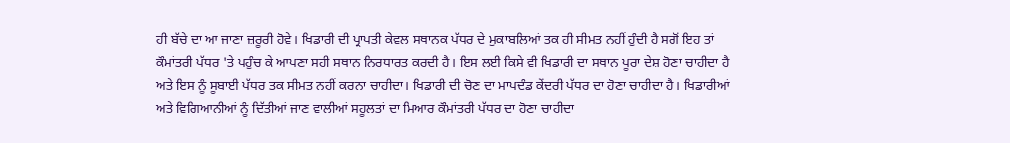ਹੀ ਬੱਚੇ ਦਾ ਆ ਜਾਣਾ ਜ਼ਰੂਰੀ ਹੋਵੇ। ਖਿਡਾਰੀ ਦੀ ਪ੍ਰਾਪਤੀ ਕੇਵਲ ਸਥਾਨਕ ਪੱਧਰ ਦੇ ਮੁਕਾਬਲਿਆਂ ਤਕ ਹੀ ਸੀਮਤ ਨਹੀਂ ਹੁੰਦੀ ਹੈ ਸਗੋਂ ਇਹ ਤਾਂ ਕੌਮਾਂਤਰੀ ਪੱਧਰ 'ਤੇ ਪਹੁੰਚ ਕੇ ਆਪਣਾ ਸਹੀ ਸਥਾਨ ਨਿਰਧਾਰਤ ਕਰਦੀ ਹੈ। ਇਸ ਲਈ ਕਿਸੇ ਵੀ ਖਿਡਾਰੀ ਦਾ ਸਥਾਨ ਪੂਰਾ ਦੇਸ਼ ਹੋਣਾ ਚਾਹੀਦਾ ਹੈ ਅਤੇ ਇਸ ਨੂੰ ਸੂਬਾਈ ਪੱਧਰ ਤਕ ਸੀਮਤ ਨਹੀਂ ਕਰਨਾ ਚਾਹੀਦਾ। ਖਿਡਾਰੀ ਦੀ ਚੋਣ ਦਾ ਮਾਪਦੰਡ ਕੇਂਦਰੀ ਪੱਧਰ ਦਾ ਹੋਣਾ ਚਾਹੀਦਾ ਹੈ। ਖਿਡਾਰੀਆਂ ਅਤੇ ਵਿਗਿਆਨੀਆਂ ਨੂੰ ਦਿੱਤੀਆਂ ਜਾਣ ਵਾਲੀਆਂ ਸਹੂਲਤਾਂ ਦਾ ਮਿਆਰ ਕੌਮਾਂਤਰੀ ਪੱਧਰ ਦਾ ਹੋਣਾ ਚਾਹੀਦਾ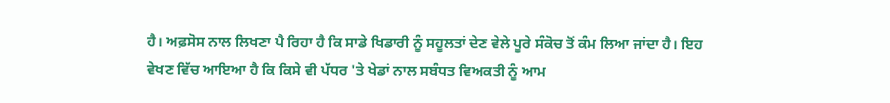ਹੈ। ਅਫ਼ਸੋਸ ਨਾਲ ਲਿਖਣਾ ਪੈ ਰਿਹਾ ਹੈ ਕਿ ਸਾਡੇ ਖਿਡਾਰੀ ਨੂੰ ਸਹੂਲਤਾਂ ਦੇਣ ਵੇਲੇ ਪੂਰੇ ਸੰਕੋਚ ਤੋਂ ਕੰਮ ਲਿਆ ਜਾਂਦਾ ਹੈ। ਇਹ ਵੇਖਣ ਵਿੱਚ ਆਇਆ ਹੈ ਕਿ ਕਿਸੇ ਵੀ ਪੱਧਰ 'ਤੇ ਖੇਡਾਂ ਨਾਲ ਸਬੰਧਤ ਵਿਅਕਤੀ ਨੂੰ ਆਮ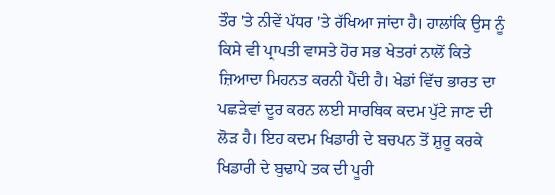ਤੌਰ 'ਤੇ ਨੀਵੇਂ ਪੱਧਰ 'ਤੇ ਰੱਖਿਆ ਜਾਂਦਾ ਹੈ। ਹਾਲਾਂਕਿ ਉਸ ਨੂੰ ਕਿਸੇ ਵੀ ਪ੍ਰਾਪਤੀ ਵਾਸਤੇ ਹੋਰ ਸਭ ਖੇਤਰਾਂ ਨਾਲੋਂ ਕਿਤੇ ਜ਼ਿਆਦਾ ਮਿਹਨਤ ਕਰਨੀ ਪੈਂਦੀ ਹੈ। ਖੇਡਾਂ ਵਿੱਚ ਭਾਰਤ ਦਾ ਪਛੜੇਵਾਂ ਦੂਰ ਕਰਨ ਲਈ ਸਾਰਥਿਕ ਕਦਮ ਪੁੱਟੇ ਜਾਣ ਦੀ ਲੋੜ ਹੈ। ਇਹ ਕਦਮ ਖਿਡਾਰੀ ਦੇ ਬਚਪਨ ਤੋਂ ਸ਼ੁਰੂ ਕਰਕੇ ਖਿਡਾਰੀ ਦੇ ਬੁਢਾਪੇ ਤਕ ਦੀ ਪੂਰੀ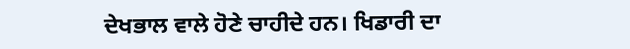ਦੇਖਭਾਲ ਵਾਲੇ ਹੋਣੇ ਚਾਹੀਦੇ ਹਨ। ਖਿਡਾਰੀ ਦਾ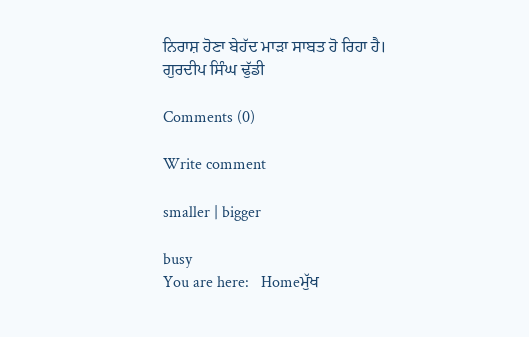ਨਿਰਾਸ਼ ਹੋਣਾ ਬੇਹੱਦ ਮਾੜਾ ਸਾਬਤ ਹੋ ਰਿਹਾ ਹੈ।
ਗੁਰਦੀਪ ਸਿੰਘ ਢੁੱਡੀ

Comments (0)

Write comment

smaller | bigger

busy
You are here:   Homeਮੁੱਖ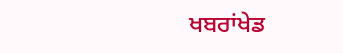ਖਬਰਾਂਖੇਡ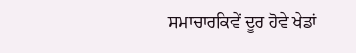ਸਮਾਚਾਰਕਿਵੇਂ ਦੂਰ ਹੋਵੇ ਖੇਡਾਂ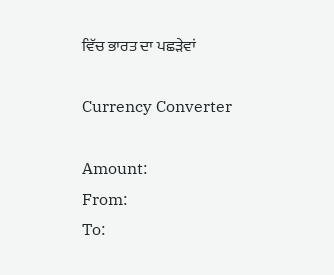ਵਿੱਚ ਭਾਰਤ ਦਾ ਪਛੜੇਵਾਂ

Currency Converter

Amount:
From:
To: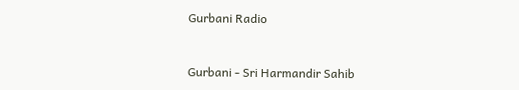Gurbani Radio


Gurbani - Sri Harmandir Sahib